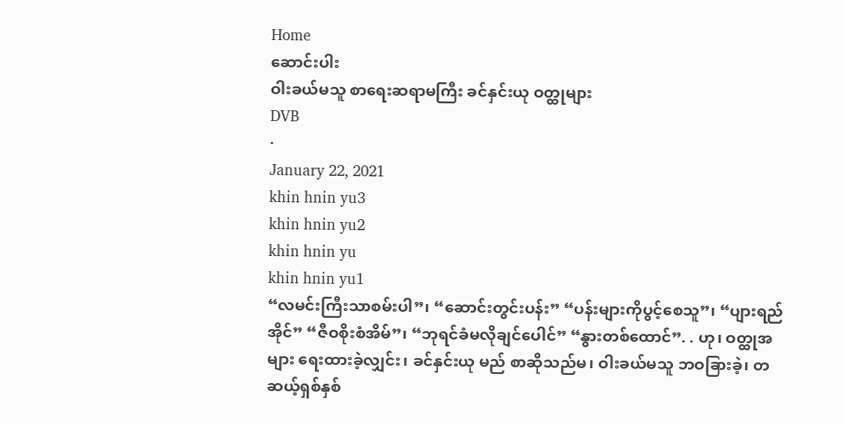Home
ဆောင်းပါး
ဝါးခယ်မသူ စာရေးဆရာမကြီး ခင်နှင်းယု ဝတ္ထုများ
DVB
·
January 22, 2021
khin hnin yu3
khin hnin yu2
khin hnin yu
khin hnin yu1
“လမင်းကြီးသာစမ်းပါ”၊ “ဆောင်းတွင်းပန်း” “ပန်းများကိုပွင့်စေသူ”၊ “ပျားရည်အိုင်” “ဇီဝစိုးစံအိမ်”၊ “ဘုရင်ခံမလိုချင်ပေါင်” “နွားတစ်ထောင်”. . ဟု၊ ဝတ္ထုအများ ရေးထားခဲ့လျှင်း၊ ခင်နှင်းယု မည် စာဆိုသည်မ၊ ဝါးခယ်မသူ ဘဝခြားခဲ့၊ တဆယ့်ရှစ်နှစ်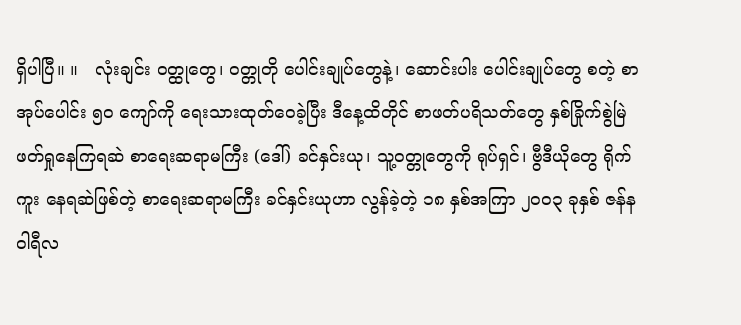ရှိပါပြီ။ ။   လုံးချင်း ဝတ္ထုတွေ၊ ဝတ္တုတို ပေါင်းချုပ်တွေနဲ့၊ ဆောင်းပါး ပေါင်းချုပ်တွေ စတဲ့ စာအုပ်ပေါင်း ၅၀ ကျော်ကို ရေးသားထုတ်ဝေခဲ့ပြီး ဒီနေ့ထိတိုင် စာဖတ်ပရိသတ်တွေ နှစ်ခြိုက်စွဲမြဲ ဖတ်ရှုနေကြရဆဲ စာရေးဆရာမကြီး (ဒေါ်) ခင်နှင်းယု၊ သူ့ဝတ္တုတွေကို ရုပ်ရှင်၊ ဗွီဒီယိုတွေ ရိုက်ကူး နေရဆဲဖြစ်တဲ့ စာရေးဆရာမကြီး ခင်နှင်းယုဟာ လွန်ခဲ့တဲ့ ၁၈ နှစ်အကြာ ၂ဝဝ၃ ခုနှစ် ဇန်နဝါရီလ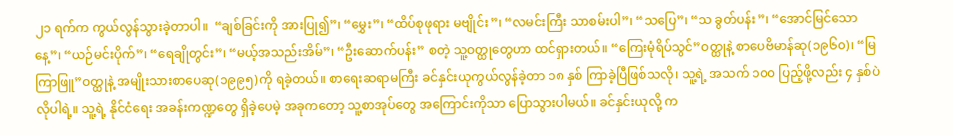၂၁ ရက်က ကွယ်လွန်သွားခဲ့တာပါ။  “ချစ်ခြင်းကို အားပြု၍”၊ “မွှေး”၊ “ထိပ်စုဖုရား မဗျိုင်း”၊ “လမင်းကြီး သာစမ်းပါ”၊ “သပြေ”၊ “သ ခွတ်ပန်း”၊ “အောင်မြင်သောနေ့”၊ “ယဉ်မင်းပိုက်”၊ “ရေချိုတွင်း”၊ “မယ့်အသည်းအိမ်”၊ “ဦးဆောက်ပန်း” စတဲ့ သူ့ဝတ္ထုတွေဟာ ထင်ရှားတယ်။ “ကြေးမုံရိပ်သွင်”ဝတ္ထုနဲ့ စာပေဗိမာန်ဆု(၁၉၆၀)၊ “မြကြာဖြူ”ဝတ္ထုနဲ့ အမျိုးသားစာပေဆု(၁၉၉၅)ကို ရခဲ့တယ်။ စာရေးဆရာမကြီး ခင်နှင်းယုကွယ်လွန်ခဲ့တာ ၁၈ နှစ် ကြာခဲ့ပြီဖြစ်သလို၊ သူ့ရဲ့ အသက် ၁၀၀ ပြည့်ဖို့လည်း ၄ နှစ်ပဲ လိုပါရဲ့။ သူ့ရဲ့ နိုင်ငံရေး အခန်းကဏ္ဍတွေ ရှိခဲ့ပေမဲ့ အခုကတော့ သူ့စာအုပ်တွေ အကြောင်းကိုသာ ပြောသွားပါမယ်။ ခင်နှင်းယုလို့ က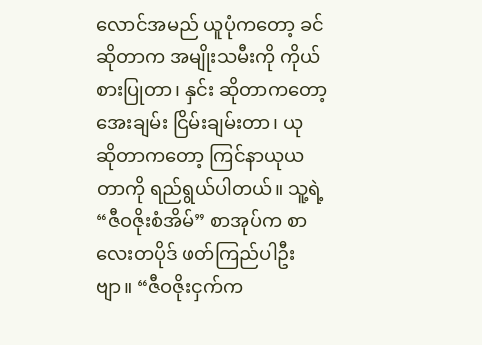လောင်အမည် ယူပုံကတော့ ခင် ဆိုတာက အမျိုးသမီးကို ကိုယ်စားပြုတာ၊ နှင်း ဆိုတာကတော့ အေးချမ်း ငြိမ်းချမ်းတာ၊ ယု ဆိုတာကတော့ ကြင်နာယုယတာကို ရည်ရွယ်ပါတယ်။ သူ့ရဲ့ “ဇီဝဇိုးစံအိမ်” စာအုပ်က စာလေးတပိုဒ် ဖတ်ကြည်ပါဦးဗျာ။ “ဇီဝဇိုးငှက်က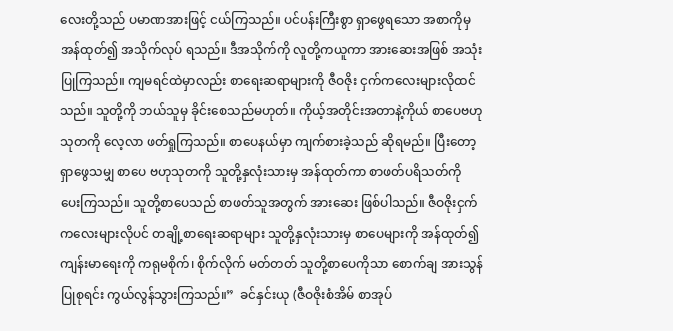လေးတို့သည် ပမာဏအားဖြင့် ငယ်ကြသည်။ ပင်ပန်းကြီးစွာ ရှာဖွေရသော အစာကိုမှ အန်ထုတ်၍ အသိုက်လုပ် ရသည်။ ဒီအသိုက်ကို လူတို့ကယူကာ အားဆေးအဖြစ် အသုံးပြုကြသည်။ ကျမရင်ထဲမှာလည်း စာရေးဆရာများကို ဇီဝဇိုး ငှက်ကလေးများလိုထင်သည်။ သူတို့ကို ဘယ်သူမှ ခိုင်းစေသည်မဟုတ်။ ကိုယ့်အတိုင်းအတာနဲ့ကိုယ် စာပေဗဟုသုတကို လေ့လာ ဖတ်ရှုကြသည်။ စာပေနယ်မှာ ကျက်စားခဲ့သည် ဆိုရမည်။ ပြီးတော့ ရှာဖွေသမျှ စာပေ ဗဟုသုတကို သူတို့နှလုံးသားမှ အန်ထုတ်ကာ စာဖတ်ပရိသတ်ကို ပေးကြသည်။ သူတို့စာပေသည် စာဖတ်သူအတွက် အားဆေး ဖြစ်ပါသည်။ ဇီဝဇိုးငှက် ကလေးများလိုပင် တချို့စာရေးဆရာများ သူတို့နှလုံးသားမှ စာပေများကို အန်ထုတ်၍ ကျန်းမာရေးကို ကရုမစိုက်၊ စိုက်လိုက် မတ်တတ် သူတို့စာပေကိုသာ စောက်ချ အားသွန် ပြုစုရင်း ကွယ်လွန်သွားကြသည်။”  ခင်နှင်းယု (ဇီဝဇိုးစံအိမ် စာအုပ်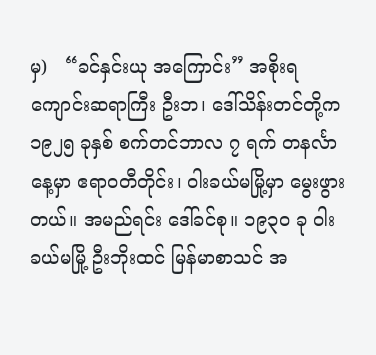မှ)   “ခင်နှင်းယု အကြောင်း” အစိုးရကျောင်းဆရာကြီး ဦးဘ၊ ဒေါ်သိန်းတင်တို့က ၁၉၂၅ ခုနှစ် စက်တင်ဘာလ ၇ ရက် တနင်္လာနေ့မှာ ဧရာဝတီတိုင်း၊ ဝါးခယ်မမြို့မှာ မွေးဖွားတယ်။ အမည်ရင်း ဒေါ်ခင်စု။ ၁၉၃၀ ခု ဝါးခယ်မမြို့ ဦးဘိုးထင် မြန်မာစာသင် အ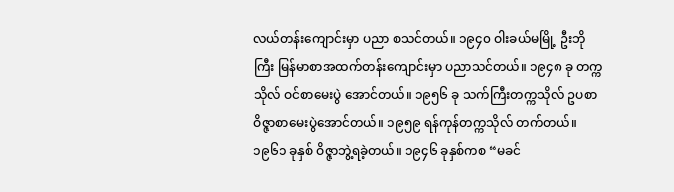လယ်တန်းကျောင်းမှာ ပညာ စသင်တယ်။ ၁၉၄၀ ဝါးခယ်မမြို့ ဦးဘိုကြီး မြန်မာစာအထက်တန်းကျောင်းမှာ ပညာသင်တယ်။ ၁၉၄၈ ခု တက္ကသိုလ် ဝင်စာမေးပွဲ အောင်တယ်။ ၁၉၅၆ ခု သက်ကြီးတက္ကသိုလ် ဥပစာ ဝိဇ္ဇာစာမေးပွဲအောင်တယ်။ ၁၉၅၉ ရန်ကုန်တက္ကသိုလ် တက်တယ်။ ၁၉၆၁ ခုနှစ် ဝိဇ္ဇာဘွဲ့ရခဲ့တယ်။ ၁၉၄၆ ခုနှစ်ကစ “မခင်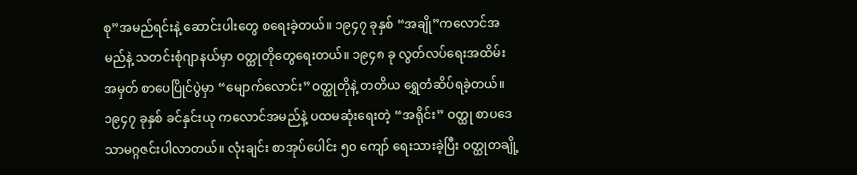စု”အမည်ရင်းနဲ့ ဆောင်းပါးတွေ စရေးခဲ့တယ်။ ၁၉၄၇ ခုနှစ် “အချို”ကလောင်အမည်နဲ့ သတင်းစုံဂျာနယ်မှာ ဝတ္ထုတိုတွေရေးတယ်။ ၁၉၄၈ ခု လွတ်လပ်ရေးအထိမ်းအမှတ် စာပေပြိုင်ပွဲမှာ “မျောက်လောင်း”ဝတ္ထုတိုနဲ့ တတိယ ရွှေတံဆိပ်ရခဲ့တယ်။  ၁၉၄၇ ခုနှစ် ခင်နှင်းယု ကလောင်အမည်နဲ့ ပထမဆုံးရေးတဲ့ “အရိုင်း” ဝတ္ထု စာပဒေသာမဂ္ဂဇင်းပါလာတယ်။ လုံးချင်း စာအုပ်ပေါင်း ၅၀ ကျော် ရေးသားခဲ့ပြီး ဝတ္ထုတချို့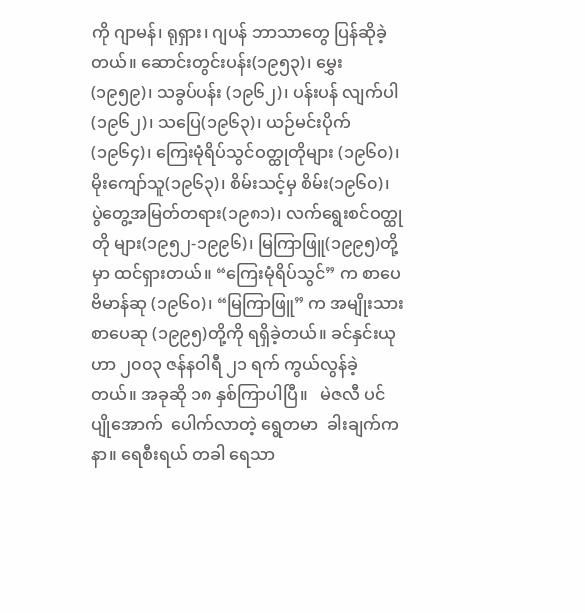ကို ဂျာမန်၊ ရုရှား၊ ဂျပန် ဘာသာတွေ ပြန်ဆိုခဲ့တယ်။ ဆောင်းတွင်းပန်း(၁၉၅၃)၊ မွှေး(၁၉၅၉)၊ သခွပ်ပန်း (၁၉၆၂)၊ ပန်းပန် လျက်ပါ(၁၉၆၂)၊ သပြေ(၁၉၆၃)၊ ယဉ်မင်းပိုက်(၁၉၆၄)၊ ကြေးမုံရိပ်သွင်ဝတ္ထုတိုများ (၁၉၆၀)၊ မိုးကျော်သူ(၁၉၆၃)၊ စိမ်းသင့်မှ စိမ်း(၁၉၆၀)၊ ပွဲတွေ့အမြတ်တရား(၁၉၈၁)၊ လက်ရွေးစင်ဝတ္ထုတို များ(၁၉၅၂-၁၉၉၆)၊ မြကြာဖြူ(၁၉၉၅)တို့မှာ ထင်ရှားတယ်။ “ကြေးမုံရိပ်သွင်” က စာပေဗိမာန်ဆု (၁၉၆၀)၊ “မြကြာဖြူ” က အမျိုးသားစာပေဆု (၁၉၉၅)တို့ကို ရရှိခဲ့တယ်။ ခင်နှင်းယုဟာ ၂၀၀၃ ဇန်နဝါရီ ၂၁ ရက် ကွယ်လွန်ခဲ့တယ်။ အခုဆို ၁၈ နှစ်ကြာပါပြီ။   မဲဇလီ ပင်ပျိုအောက်  ပေါက်လာတဲ့ ရွေတမာ  ခါးချက်ကနာ။ ရေစီးရယ် တခါ ရေသာ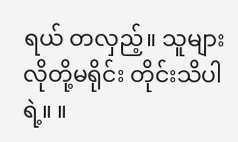ရယ် တလှည့်။ သူများလိုတို့မရိုင်း တိုင်းသိပါရဲ့။ ။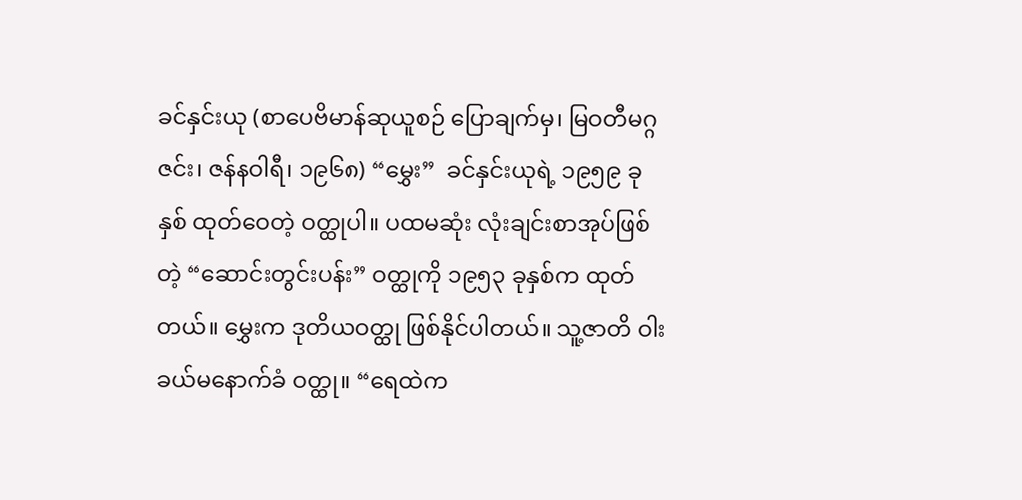ခင်နှင်းယု (စာပေဗိမာန်ဆုယူစဉ် ပြောချက်မှ၊ မြဝတီမဂ္ဂဇင်း၊ ဇန်နဝါရီ၊ ၁၉၆၈) “မွှေး”  ခင်နှင်းယုရဲ့ ၁၉၅၉ ခုနှစ် ထုတ်ဝေတဲ့ ဝတ္ထုပါ။ ပထမဆုံး လုံးချင်းစာအုပ်ဖြစ်တဲ့ “ဆောင်းတွင်းပန်း” ဝတ္ထုကို ၁၉၅၃ ခုနှစ်က ထုတ်တယ်။ မွှေးက ဒုတိယဝတ္ထု ဖြစ်နိုင်ပါတယ်။ သူ့ဇာတိ ဝါးခယ်မနောက်ခံ ဝတ္ထု။ “ရေထဲက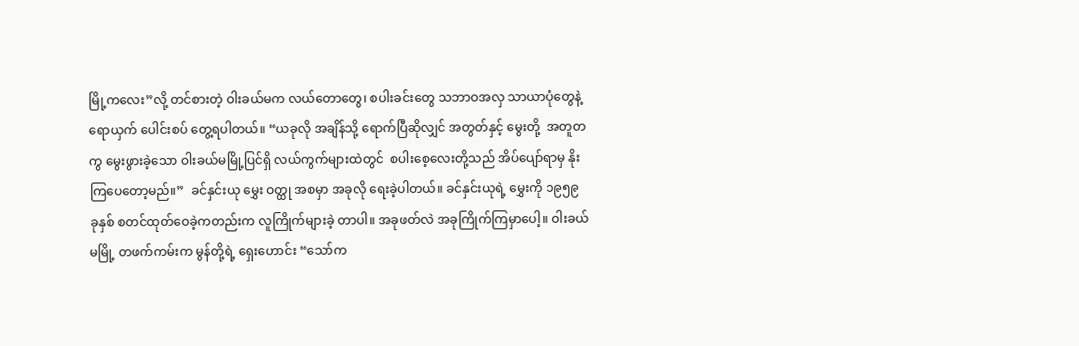မြို့ကလေး”လို့ တင်စားတဲ့ ဝါးခယ်မက လယ်တောတွေ၊ စပါးခင်းတွေ သဘာဝအလှ သာယာပုံတွေနဲ့ ရောယှက် ပေါင်းစပ် တွေ့ရပါတယ်။ “ယခုလို အချိန်သို့ ရောက်ပြီဆိုလျှင် အတွတ်နှင့် မွေးတို့  အတူတကွ မွေးဖွားခဲ့သော ဝါးခယ်မမြို့ပြင်ရှိ လယ်ကွက်များထဲတွင်  စပါးစေ့လေးတို့သည် အိပ်ပျော်ရာမှ နိုးကြပေတော့မည်။”  ခင်နှင်းယု မွှေး ဝတ္ထု အစမှာ အခုလို ရေးခဲ့ပါတယ်။ ခင်နှင်းယုရဲ့ မွှေးကို ၁၉၅၉ ခုနှစ် စတင်ထုတ်ဝေခဲ့ကတည်းက လူကြိုက်များခဲ့ တာပါ။ အခုဖတ်လဲ အခုကြိုက်ကြမှာပေါ့။ ဝါးခယ်မမြို့ တဖက်ကမ်းက မွန်တို့ရဲ့ ရှေးဟောင်း “သော်က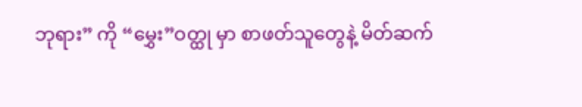ဘုရား” ကို “မွှေး”ဝတ္ထု မှာ စာဖတ်သူတွေနဲ့ မိတ်ဆက်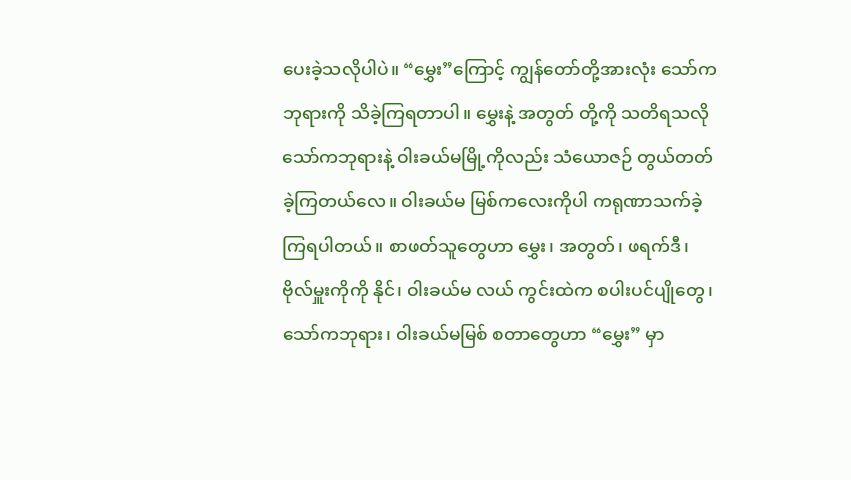ပေးခဲ့သလိုပါပဲ။ “မွှေး”ကြောင့် ကျွန်တော်တို့အားလုံး သော်ကဘုရားကို သိခဲ့ကြရတာပါ။ မွှေးနဲ့ အတွတ် တို့ကို သတိရသလို သော်ကဘုရားနဲ့ ဝါးခယ်မမြို့ကိုလည်း သံယောဇဉ် တွယ်တတ်ခဲ့ကြတယ်လေ။ ဝါးခယ်မ မြစ်ကလေးကိုပါ ကရုဏာသက်ခဲ့ကြရပါတယ်။ စာဖတ်သူတွေဟာ မွှေး၊ အတွတ်၊ ဖရက်ဒီ၊ ဗိုလ်မှူးကိုကို နိုင်၊ ဝါးခယ်မ လယ် ကွင်းထဲက စပါးပင်ပျိုတွေ၊ သော်ကဘုရား၊ ဝါးခယ်မမြစ် စတာတွေဟာ “မွှေး” မှာ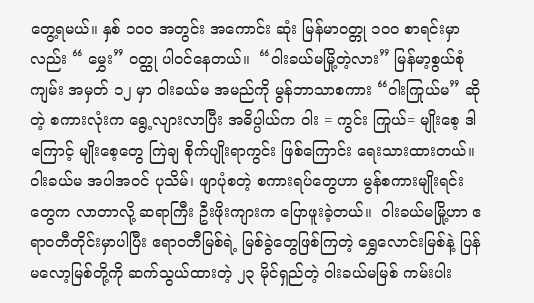တွေ့ရမယ်။ နှစ် ၁၀၀ အတွင်း အကောင်း ဆုံး မြန်မာဝတ္တု ၁၀၀ စာရင်းမှာလည်း “ မွှေး” ဝတ္ထု ပါဝင်နေတယ်။  “ဝါးခယ်မမြို့တဲ့လား” မြန်မာ့စွယ်စုံကျမ်း အမှတ် ၁၂ မှာ ဝါးခယ်မ အမည်ကို မွန်ဘာသာစကား “ဝါးကြုယ်မ” ဆိုတဲ့ စကားလုံးက ရွေ့လျားလာပြီး အဓိပ္ပါယ်က ဝါး = ကွင်း ကြုယ်= မျိုးစေ့ ဒါကြောင့် မျိုးစေ့တွေ ကြဲချ စိုက်ပျိုးရာကွင်း ဖြစ်ကြောင်း ရေးသားထားတယ်။ ဝါးခယ်မ အပါအဝင် ပုသိမ်၊ ဖျာပုံစတဲ့ စကားရပ်တွေဟာ မွန်စကားမျိုးရင်းတွေက လာတာလို့ ဆရာကြီး ဦးဖိုးကျားက ပြောဖူးခဲ့တယ်။  ဝါးခယ်မမြို့ဟာ ဧရာဝတီတိုင်းမှာပါပြီး ဧရာဝတီမြစ်ရဲ့ မြစ်ခွဲတွေဖြစ်ကြတဲ့ ရွှေလောင်းမြစ်နဲ့ ပြန်မလော့မြစ်တို့ကို ဆက်သွယ်ထားတဲ့ ၂၃ မိုင်ရှည်တဲ့ ဝါးခယ်မမြစ် ကမ်းပါး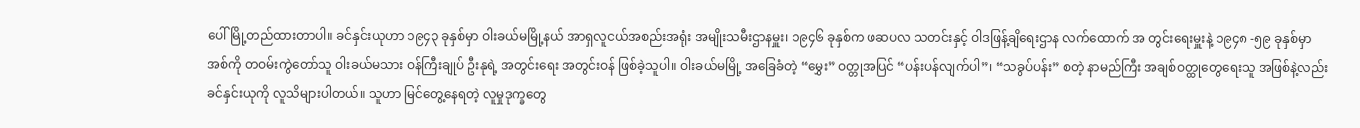ပေါ် မြို့တည်ထားတာပါ။ ခင်နှင်းယုဟာ ၁၉၄၃ ခုနှစ်မှာ ဝါးခယ်မမြို့နယ် အာရှလူငယ်အစည်းအရုံး အမျိုးသမီးဌာနမှူး၊ ၁၉၄၆ ခုနှစ်က ဖဆပလ သတင်းနှင့် ဝါဒဖြန့်ချိရေးဌာန လက်ထောက် အ တွင်းရေးမှူးနဲ့ ၁၉၄၈ -၅၉ ခုနှစ်မှာ အစ်ကို တဝမ်းကွဲတော်သူ ဝါးခယ်မသား ဝန်ကြီးချုပ် ဦးနုရဲ့ အတွင်းရေး အတွင်းဝန် ဖြစ်ခဲ့သူပါ။ ဝါးခယ်မမြို့ အခြေခံတဲ့ “မွှေး” ဝတ္တုအပြင် “ပန်းပန်လျက်ပါ”၊ “သခွပ်ပန်း” စတဲ့ နာမည်ကြီး အချစ်ဝတ္ထုတွေရေးသူ အဖြစ်နဲ့လည်း ခင်နှင်းယုကို လူသိများပါတယ်။ သူဟာ မြင်တွေ့နေရတဲ့ လူမှုဒုက္ခတွေ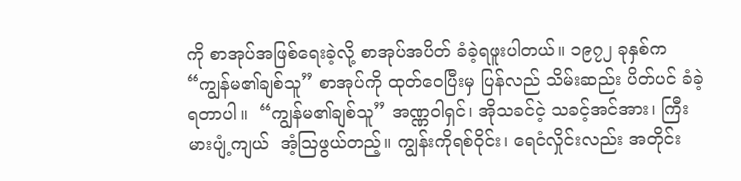ကို စာအုပ်အဖြစ်ရေးခဲ့လို့ စာအုပ်အပိတ် ခံခဲ့ရဖူးပါတယ်။ ၁၉၇၂ ခုနှစ်က “ကျွန်မ၏ချစ်သူ” စာအုပ်ကို ထုတ်ဝေပြီးမှ ပြန်လည် သိမ်းဆည်း ပိတ်ပင် ခံခဲ့ရတာပါ။  “ကျွန်မ၏ချစ်သူ” အဏ္ဏဝါရှင်၊ အိုသခင်ငဲ့ သခင့်အင်အား၊ ကြီးမားပျံ့ကျယ်  အံ့ဩဖွယ်တည့်။ ကျွန်းကိုရစ်ဝိုင်း၊ ရေငံလှိုင်းလည်း အတိုင်း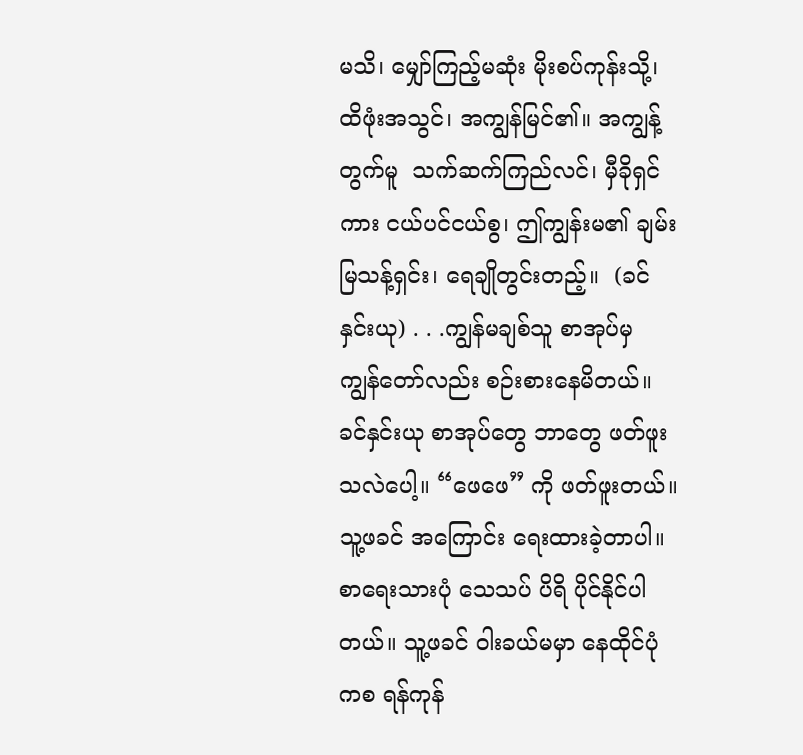မသိ၊ မျှော်ကြည့်မဆုံး မိုးစပ်ကုန်းသို့၊  ထိဖုံးအသွင်၊ အကျွန်မြင်၏။ အကျွန့်တွက်မူ  သက်ဆက်ကြည်လင်၊ မှီခိုရှင်ကား ငယ်ပင်ငယ်စွ၊ ဤကျွန်းမ၏ ချမ်းမြသန့်ရှင်း၊ ရေချိုတွင်းတည့်။  (ခင်နှင်းယု) . . .ကျွန်မချစ်သူ စာအုပ်မှ  ကျွန်တော်လည်း စဉ်းစားနေမိတယ်။ ခင်နှင်းယု စာအုပ်တွေ ဘာတွေ ဖတ်ဖူးသလဲပေါ့။ “ဖေဖေ” ကို ဖတ်ဖူးတယ်။ သူ့ဖခင် အကြောင်း ရေးထားခဲ့တာပါ။ စာရေးသားပုံ သေသပ် ပိရိ ပိုင်နိုင်ပါတယ်။ သူ့ဖခင် ဝါးခယ်မမှာ နေထိုင်ပုံကစ ရန်ကုန်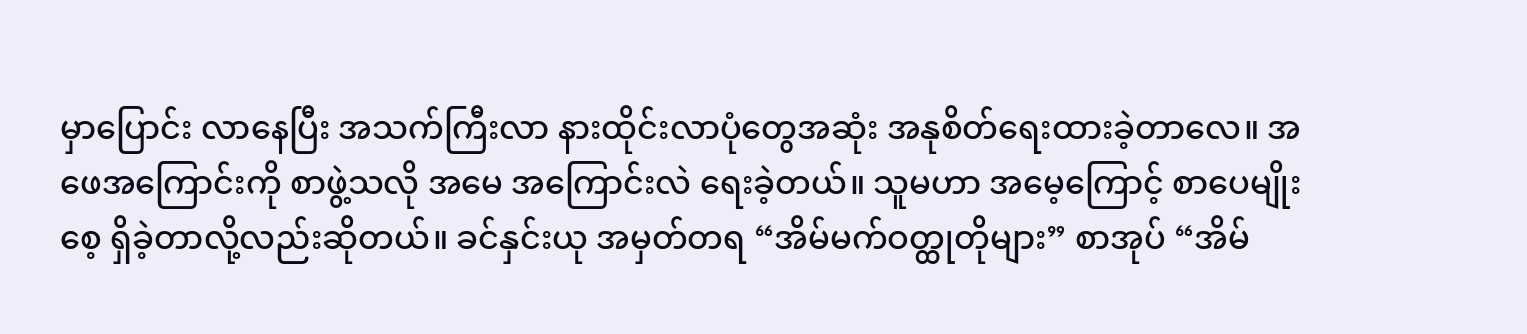မှာပြောင်း လာနေပြီး အသက်ကြီးလာ နားထိုင်းလာပုံတွေအဆုံး အနုစိတ်ရေးထားခဲ့တာလေ။ အဖေအကြောင်းကို စာဖွဲ့သလို အမေ အကြောင်းလဲ ရေးခဲ့တယ်။ သူမဟာ အမေ့ကြောင့် စာပေမျိုးစေ့ ရှိခဲ့တာလို့လည်းဆိုတယ်။ ခင်နှင်းယု အမှတ်တရ “အိမ်မက်ဝတ္ထုတိုများ” စာအုပ် “အိမ်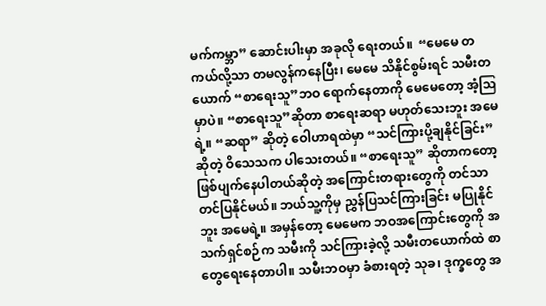မက်ကမ္ဘာ” ဆောင်းပါးမှာ အခုလို ရေးတယ်။  “မေမေ တကယ်လို့သာ တမလွန်ကနေပြီး၊ မေမေ သိနိုင်စွမ်းရင် သမီးတယောက် “စာရေးသူ”ဘဝ ရောက်နေတာကို မေမေတော့ အံ့ဩမှာပဲ။ “စာရေးသူ”ဆိုတာ စာရေးဆရာ မဟုတ်သေးဘူး အမေရဲ့။ “ဆရာ” ဆိုတဲ့ ဝေါဟာရထဲမှာ “သင်ကြားပို့ချနိုင်ခြင်း” ဆိုတဲ့ ဝိသေသက ပါသေးတယ်။ “စာရေးသူ” ဆိုတာကတော့ ဖြစ်ပျက်နေပါတယ်ဆိုတဲ့ အကြောင်းတရားတွေကို တင်သာတင်ပြနိုင်မယ်။ ဘယ်သူ့ကိုမှ ညွှန်ပြသင်ကြားခြင်း မပြုနိုင်ဘူး အမေရဲ့။ အမှန်တော့ မေမေက ဘဝအကြောင်းတွေကို အသက်ရှင်စဉ်က သမီးကို သင်ကြားခဲ့လို့ သမီးတယောက်ထဲ စာတွေရေးနေတာပါ။ သမီးဘဝမှာ ခံစားရတဲ့ သုခ၊ ဒုက္ခတွေ အ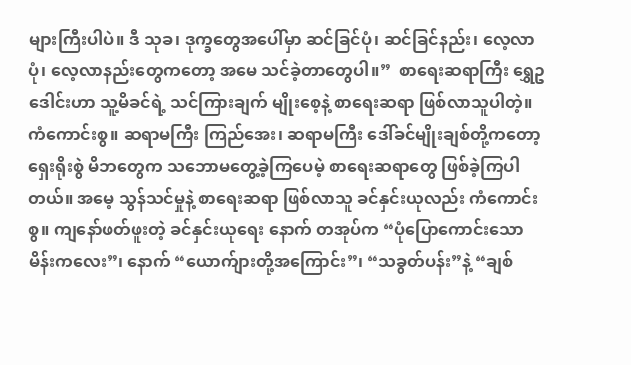များကြီးပါပဲ။ ဒီ သုခ၊ ဒုက္ခတွေအပေါ်မှာ ဆင်ခြင်ပုံ၊ ဆင်ခြင်နည်း၊ လေ့လာပုံ၊ လေ့လာနည်းတွေကတော့ အမေ သင်ခဲ့တာတွေပါ။”  စာရေးဆရာကြီး ရွှေဥဒေါင်းဟာ သူ့မိခင်ရဲ့ သင်ကြားချက် မျိုးစေ့နဲ့ စာရေးဆရာ ဖြစ်လာသူပါတဲ့။ ကံကောင်းစွ။ ဆရာမကြီး ကြည်အေး၊ ဆရာမကြီး ဒေါ်ခင်မျိုးချစ်တို့ကတော့ ရှေးရိုးစွဲ မိဘတွေက သဘောမတွေ့ခဲ့ကြပေမဲ့ စာရေးဆရာတွေ ဖြစ်ခဲ့ကြပါတယ်။ အမေ့ သွန်သင်မှုနဲ့ စာရေးဆရာ ဖြစ်လာသူ ခင်နှင်းယုလည်း ကံကောင်းစွ။ ကျနော်ဖတ်ဖူးတဲ့ ခင်နှင်းယုရေး နောက် တအုပ်က “ပုံပြောကောင်းသော မိန်းကလေး”၊ နောက် “ယောက်ျားတို့အကြောင်း”၊ “သခွတ်ပန်း”နဲ့ “ချစ်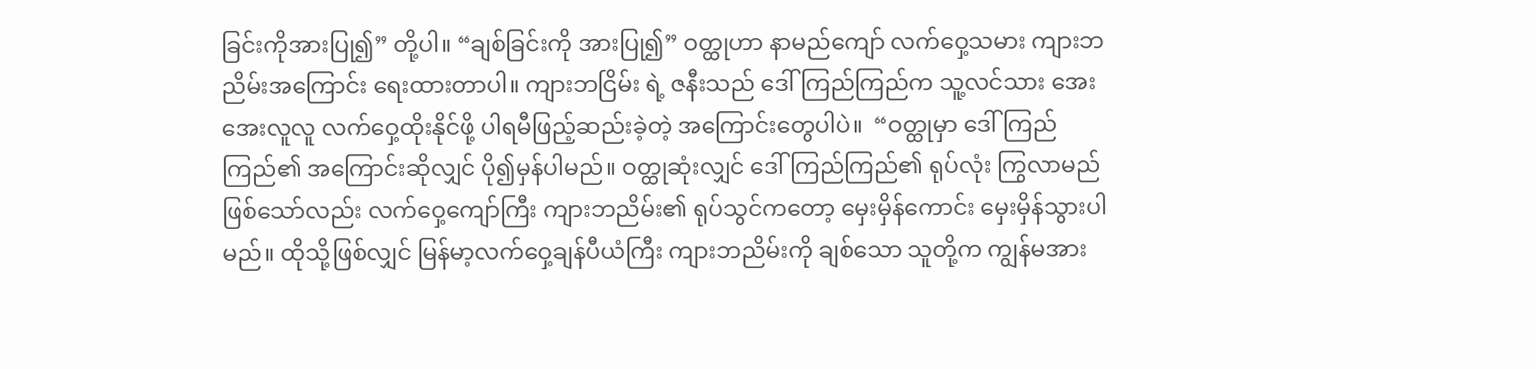ခြင်းကိုအားပြု၍” တို့ပါ။ “ချစ်ခြင်းကို အားပြု၍” ဝတ္ထုဟာ နာမည်ကျော် လက်ဝှေ့သမား ကျားဘညိမ်းအကြောင်း ရေးထားတာပါ။ ကျားဘငြိမ်း ရဲ့ ဇနီးသည် ဒေါ်ကြည်ကြည်က သူ့လင်သား အေးအေးလူလူ လက်ဝှေ့ထိုးနိုင်ဖို့ ပါရမီဖြည့်ဆည်းခဲ့တဲ့ အကြောင်းတွေပါပဲ။  “ဝတ္ထုမှာ ဒေါ်ကြည်ကြည်၏ အကြောင်းဆိုလျှင် ပို၍မှန်ပါမည်။ ဝတ္ထုဆုံးလျှင် ဒေါ်ကြည်ကြည်၏ ရုပ်လုံး ကြွလာမည် ဖြစ်သော်လည်း လက်ဝှေ့ကျော်ကြီး ကျားဘညိမ်း၏ ရုပ်သွင်ကတော့ မှေးမှိန်ကောင်း မှေးမှိန်သွားပါမည်။ ထိုသို့ဖြစ်လျှင် မြန်မာ့လက်ဝှေ့ချန်ပီယံကြီး ကျားဘညိမ်းကို ချစ်သော သူတို့က ကျွန်မအား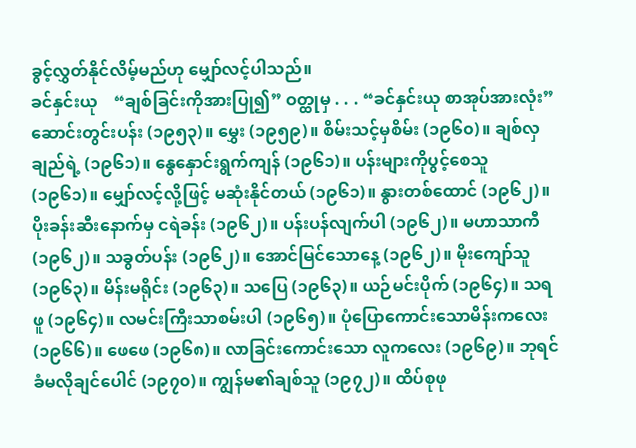ခွင့်လွှတ်နိုင်လိမ့်မည်ဟု မျှော်လင့်ပါသည်။                                                                   ခင်နှင်းယု    “ချစ်ခြင်းကိုအားပြု၍” ဝတ္ထုမှ . . . “ခင်နှင်းယု စာအုပ်အားလုံး” ဆောင်းတွင်းပန်း (၁၉၅၃)။ မွှေး (၁၉၅၉)။ စိမ်းသင့်မှစိမ်း (၁၉၆၀)။ ချစ်လှချည်ရဲ့ (၁၉၆၁)။ နွေနှောင်းရွက်ကျန် (၁၉၆၁)။ ပန်းများကိုပွင့်စေသူ (၁၉၆၁)။ မျှော်လင့်လို့ဖြင့် မဆုံးနိုင်တယ် (၁၉၆၁)။ နွားတစ်ထောင် (၁၉၆၂)။ ပိုးခန်းဆီးနောက်မှ ငရဲခန်း (၁၉၆၂)။ ပန်းပန်လျက်ပါ (၁၉၆၂)။ မဟာသာကီ (၁၉၆၂)။ သခွတ်ပန်း (၁၉၆၂)။ အောင်မြင်သောနေ့ (၁၉၆၂)။ မိုးကျော်သူ (၁၉၆၃)။ မိန်းမရိုင်း (၁၉၆၃)။ သပြေ (၁၉၆၃)။ ယဉ်မင်းပိုက် (၁၉၆၄)။ သရဖူ (၁၉၆၄)။ လမင်းကြီးသာစမ်းပါ (၁၉၆၅)။ ပုံပြောကောင်းသောမိန်းကလေး (၁၉၆၆)။ ဖေဖေ (၁၉၆၈)။ လာခြင်းကောင်းသော လူကလေး (၁၉၆၉)။ ဘုရင်ခံမလိုချင်ပေါင် (၁၉၇၀)။ ကျွန်မ၏ချစ်သူ (၁၉၇၂)။ ထိပ်စုဖု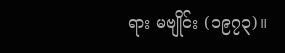ရား မဗျိုင်း (၁၉၇၃)။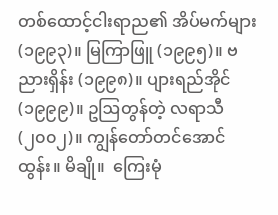တစ်ထောင့်ငါးရာည၏ အိပ်မက်များ (၁၉၉၃)။ မြကြာဖြူ (၁၉၉၅)။ ဗညားရှိန်း (၁၉၉၈)။ ပျားရည်အိုင် (၁၉၉၉)။ ဥဩတွန်တဲ့ လရာသီ (၂၀၀၂)။ ကျွန်တော်တင်အောင်ထွန်း။ မိချို။  ကြေးမုံ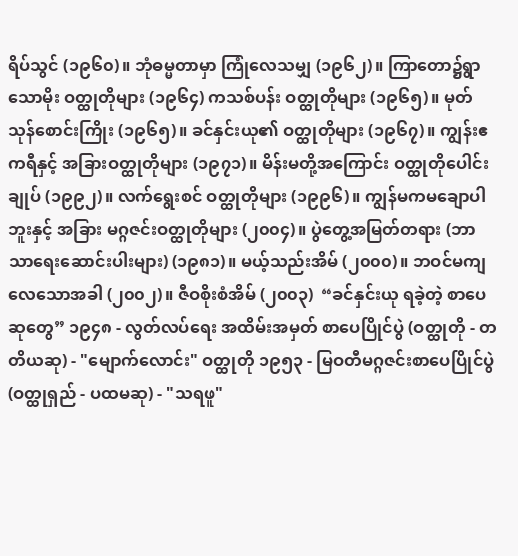ရိပ်သွင် (၁၉၆၀)။ ဘုံဓမ္မတာမှာ ကြုံလေသမျှ (၁၉၆၂)။ ကြာတော၌ရွာသောမိုး ဝတ္ထုတိုများ (၁၉၆၄) ကသစ်ပန်း ဝတ္ထုတိုများ (၁၉၆၅)။ မုတ်သုန်စောင်းကြိုး (၁၉၆၅)။ ခင်နှင်းယု၏ ဝတ္ထုတိုများ (၁၉၆၇)။ ကျွန်းဧကရီနှင့် အခြားဝတ္ထုတိုများ (၁၉၇၁)။ မိန်းမတို့အကြောင်း ဝတ္ထုတိုပေါင်းချုပ် (၁၉၉၂)။ လက်ရွေးစင် ဝတ္ထုတိုများ (၁၉၉၆)။ ကျွန်မကမချောပါဘူးနှင့် အခြား မဂ္ဂဇင်းဝတ္ထုတိုများ (၂၀၀၄)။ ပွဲတွေ့အမြတ်တရား (ဘာသာရေးဆောင်းပါးများ) (၁၉၈၁)။ မယ့်သည်းအိမ် (၂၀၀၀)။ ဘဝင်မကျလေသောအခါ (၂၀၀၂)။ ဇီဝစိုးစံအိမ် (၂၀၀၃)  “ခင်နှင်းယု ရခဲ့တဲ့ စာပေဆုတွေ” ၁၉၄၈ - လွတ်လပ်ရေး အထိမ်းအမှတ် စာပေပြိုင်ပွဲ (ဝတ္ထုတို - တတိယဆု) - "မျောက်လောင်း" ဝတ္ထုတို ၁၉၅၃ - မြဝတီမဂ္ဂဇင်းစာပေပြိုင်ပွဲ (ဝတ္ထုရှည် - ပထမဆု) - "သရဖူ"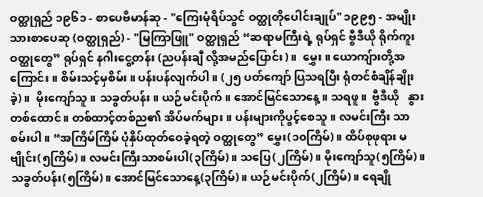ဝတ္ထုရှည် ၁၉၆၁ - စာပေဗိမာန်ဆု - "ကြေးမုံရိပ်သွင် ဝတ္ထုတိုပေါင်းချုပ်" ၁၉၉၅ - အမျိုးသားစာပေဆု (ဝတ္ထုရှည်) - "မြကြာဖြူ" ဝတ္ထုရှည် “ဆရာမကြီးရဲ့ ရုပ်ရှင် ဗွီဒီယို ရိုက်ကူး ဝတ္ထုတွေ” ရုပ်ရှင် နဂါးငွေ့တန်း (ညပန်းချီ လို့အမည်ပြောင်း)။  မွှေး။ ယောကျ်ားတို့အကြောင်း။ စိမ်းသင့်မှစိမ်း။ ပန်းပန်လျက်ပါ။ (၂၅ ပတ်ကျော် ပြသရပြီး ရုံတင်စံချိန်ချိုးခဲ့)။  မိုးကျော်သူ။ သခွတ်ပန်း။ ယဉ်မင်းပိုက်။ အောင်မြင်သောနေ့။ သရဖူ။  ဗွီဒီယို   နွားတစ်ထောင်။ တစ်ထာင့်တစ်ည၏ အိပ်မက်များ။ ပန်းများကိုပွင့်စေသူ။ လမင်းကြီး သာစမ်းပါ။ “အကြိမ်ကြိမ် ပုံနှိပ်ထုတ်ဝေခဲ့ရတဲ့ ဝတ္ထုတွေ” မွှေး(၁၀ကြိမ်)။ ထိပ်စုဖုရား မဗျိုင်း(၅ကြိမ်)။ လမင်းကြီးသာစမ်းပါ(၃ကြိမ်)။ သပြေ(၂ကြိမ်)။ မိုးကျော်သူ(၅ကြိမ်)။ သခွတ်ပန်း(၅ကြိမ်)။ အောင်မြင်သောနေ့(၃ကြိမ်)။ ယဉ်မင်းပိုက်(၂ကြိမ်)။ ရေချို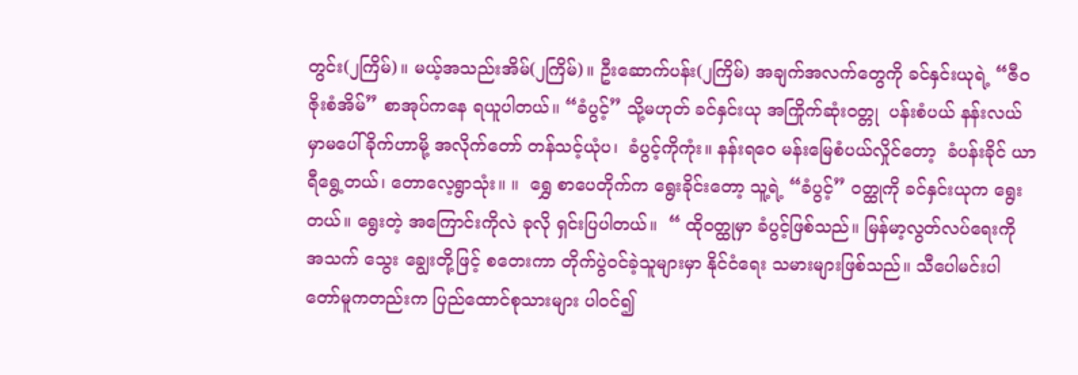တွင်း(၂ကြိမ်)။ မယ့်အသည်းအိမ်(၂ကြိမ်)။ ဦးဆောက်ပန်း(၂ကြိမ်) အချက်အလက်တွေကို ခင်နှင်းယုရဲ့ “ဇီဝဇိုးစံအိမ်” စာအုပ်ကနေ ရယူပါတယ်။ “ခံပွင့်” သို့မဟုတ် ခင်နှင်းယု အကြိုက်ဆုံးဝတ္တု  ပန်းစံပယ် နန်းလယ်မှာမပေါ်ခိုက်ဟာမို့ အလိုက်တော် တန်သင့်ယုံပ၊  ခံပွင့်ကိုကုံး။ နန်းရဝေ မန်းမြေစံပယ်လှိုင်တော့  ခံပန်းခိုင် ယာရီရွေ့တယ်၊ တောလေ့ရွာသုံး။ ။  ရွှေ စာပေတိုက်က ရွေးခိုင်းတော့ သူ့ရဲ့ “ခံပွင့်” ဝတ္ထုကို ခင်နှင်းယုက ရွေးတယ်။ ရွေးတဲ့ အကြောင်းကိုလဲ ခုလို ရှင်းပြပါတယ်။  “ ထိုဝတ္ထုမှာ ခံပွင့်ဖြစ်သည်။ မြန်မာ့လွတ်လပ်ရေးကို အသက် သွေး ချွေးတို့ဖြင့် စတေးကာ တိုက်ပွဲဝင်ခဲ့သူများမှာ နိုင်ငံရေး သမားများဖြစ်သည်။ သီပေါမင်းပါတော်မူကတည်းက ပြည်ထောင်စုသားများ ပါဝင်၍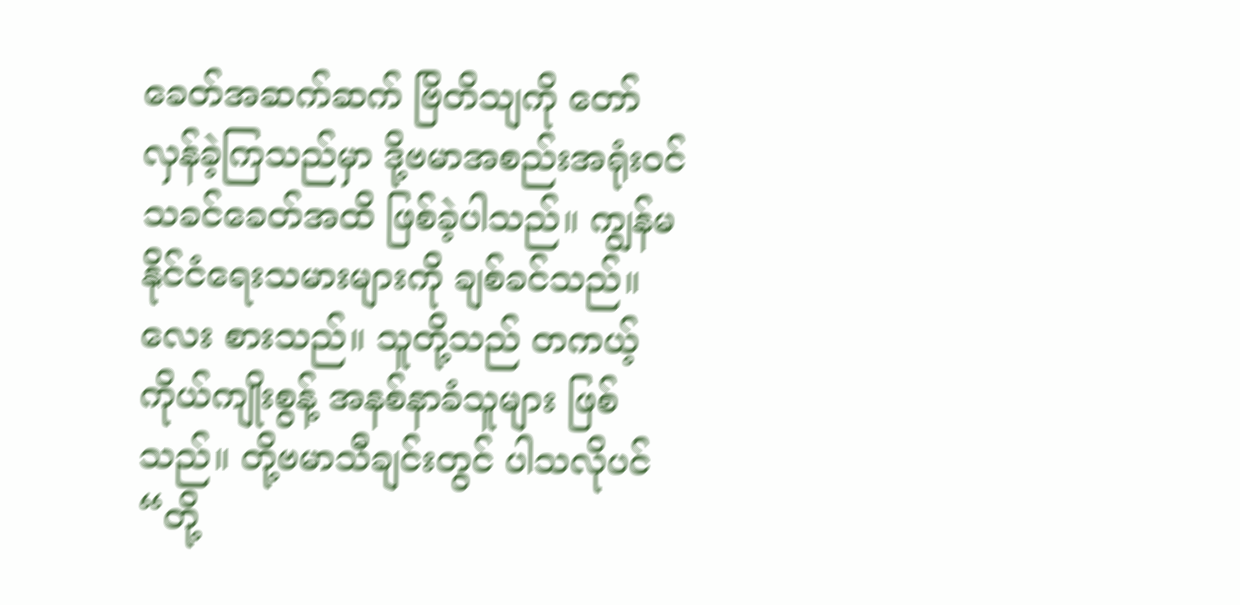ခေတ်အဆက်ဆက် ဗြိတိသျကို တော် လှန်ခဲ့ကြသည်မှာ ဒို့ဗမာအစည်းအရုံးဝင် သခင်ခေတ်အထိ ဖြစ်ခဲ့ပါသည်။ ကျွန်မ နိုင်ငံရေးသမားများကို ချစ်ခင်သည်။ လေး စားသည်။ သူတို့သည် တကယ့် ကိုယ်ကျိုးစွန့် အနစ်နာခံသူများ ဖြစ်သည်။ တို့ဗမာသီချင်းတွင် ပါသလိုပင် “တို့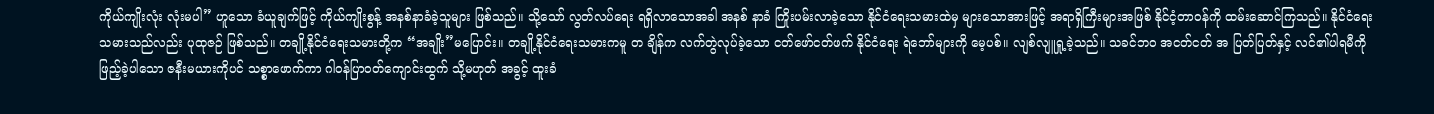ကိုယ်ကျိုးလုံး လုံးမပါ” ဟူသော ခံယူချက်ဖြင့် ကိုယ်ကျိုးစွန့် အနစ်နာခံခဲ့သူများ ဖြစ်သည်။ သို့သော် လွတ်လပ်ရေး ရရှိလာသောအခါ အနစ် နာခံ ကြိုးပမ်းလာခဲ့သော နိုင်ငံရေးသမားထဲမှ များသောအားဖြင့် အရာရှိကြီးများအဖြစ် နိုင်ငံ့တာဝန်ကို ထမ်းဆောင်ကြသည်။ နိုင်ငံရေးသမားသည်လည်း ပုထုဇဉ် ဖြစ်သည်။ တချို့နိုင်ငံရေးသမားတို့က “အချိုး”မပြောင်း။ တချို့နိုင်ငံရေးသမားကမူ တ ချိန်က လက်တွဲလုပ်ခဲ့သော ငတ်ဖော်ငတ်ဖက် နိုင်ငံရေး ရဲဘော်များကို မေ့ပစ်။ လျစ်လျူရှု့ခဲ့သည်။ သခင်ဘဝ အငတ်ငတ် အ ပြတ်ပြတ်နှင့် လင်၏ပါရမီကို ဖြည့်ခဲ့ပါသော ဇနီးမယားကိုပင် သစ္စာဖောက်ကာ ဂါဝန်ပြာဝတ်ကျောင်းထွက် သို့မဟုတ် အခွင့် ထူးခံ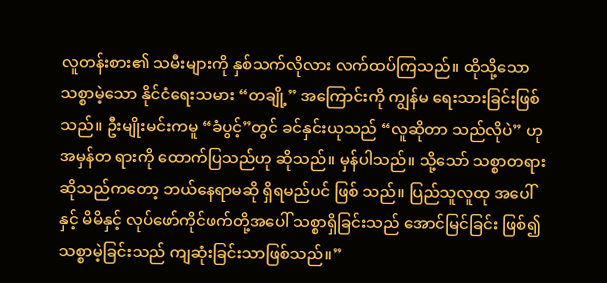လူတန်းစား၏ သမီးများကို နှစ်သက်လိုလား လက်ထပ်ကြသည်။ ထိုသို့သော သစ္စာမဲ့သော နိုင်ငံရေးသမား “တချို့” အကြောင်းကို ကျွန်မ ရေးသားခြင်းဖြစ်သည်။ ဦးမျိုးမင်းကမူ “ခံပွင့်”တွင် ခင်နှင်းယုသည် “လူဆိုတာ သည်လိုပဲ” ဟု အမှန်တ ရားကို ထောက်ပြသည်ဟု ဆိုသည်။ မှန်ပါသည်။ သို့သော် သစ္စာတရား ဆိုသည်ကတော့ ဘယ်နေရာမဆို ရှိရမည်ပင် ဖြစ် သည်။ ပြည်သူလူထု အပေါ်နှင့် မိမိနှင့် လုပ်ဖော်ကိုင်ဖက်တို့အပေါ် သစ္စာရှိခြင်းသည် အောင်မြင်ခြင်း ဖြစ်၍ သစ္စာမဲ့ခြင်းသည် ကျဆုံးခြင်းသာဖြစ်သည်။”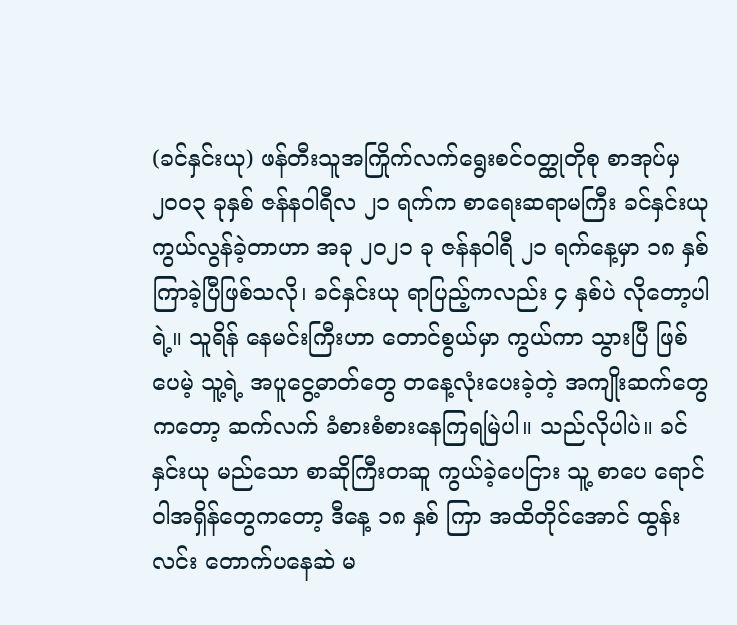(ခင်နှင်းယု) ဖန်တီးသူအကြိုက်လက်ရွေးစင်ဝတ္ထုတိုစု စာအုပ်မှ ၂၀၀၃ ခုနှစ် ဇန်နဝါရီလ ၂၁ ရက်က စာရေးဆရာမကြီး ခင်နှင်းယုကွယ်လွန်ခဲ့တာဟာ အခု ၂၀၂၁ ခု ဇန်နဝါရီ ၂၁ ရက်နေ့မှာ ၁၈ နှစ် ကြာခဲ့ပြီဖြစ်သလို၊ ခင်နှင်းယု ရာပြည့်ကလည်း ၄ နှစ်ပဲ လိုတော့ပါရဲ့။ သူရိန် နေမင်းကြီးဟာ တောင်စွယ်မှာ ကွယ်ကာ သွားပြီ ဖြစ်ပေမဲ့ သူ့ရဲ့ အပူငွေ့ဓာတ်တွေ တနေ့လုံးပေးခဲ့တဲ့ အကျိုးဆက်တွေကတော့ ဆက်လက် ခံစားစံစားနေကြရမြဲပါ။ သည်လိုပါပဲ။ ခင်နှင်းယု မည်သော စာဆိုကြီးတဆူ ကွယ်ခဲ့ပေငြား သူ့ စာပေ ရောင်ဝါအရှိန်တွေကတော့ ဒီနေ့ ၁၈ နှစ် ကြာ အထိတိုင်အောင် ထွန်းလင်း တောက်ပနေဆဲ မ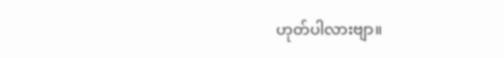ဟုတ်ပါလားဗျာ။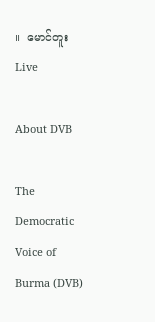။  မောင်တူး
Live

About DVB

The Democratic Voice of Burma (DVB)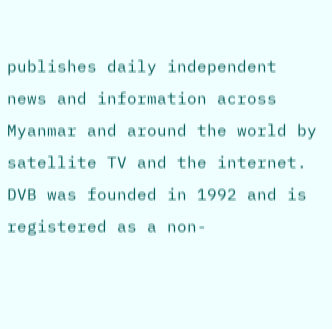publishes daily independent news and information across Myanmar and around the world by satellite TV and the internet. DVB was founded in 1992 and is registered as a non-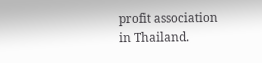profit association in Thailand.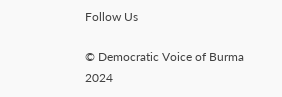Follow Us

© Democratic Voice of Burma 2024